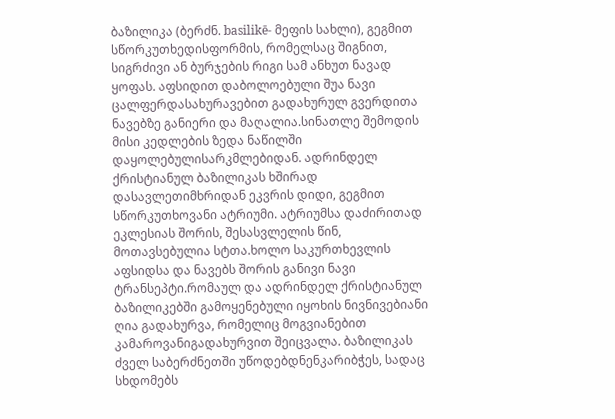ბაზილიკა (ბერძნ. basilikē- მეფის სახლი), გეგმით სწორკუთხედისფორმის, რომელსაც შიგნით, სიგრძივი ან ბურჯების რიგი სამ ანხუთ ნავად ყოფას. აფსიდით დაბოლოებული შუა ნავი ცალფერდასახურავებით გადახურულ გვერდითა ნავებზე განიერი და მაღალია.სინათლე შემოდის მისი კედლების ზედა ნაწილში დაყოლებულისარკმლებიდან. ადრინდელ ქრისტიანულ ბაზილიკას ხშირად დასავლეთიმხრიდან ეკვრის დიდი, გეგმით სწორკუთხოვანი ატრიუმი. ატრიუმსა დაძირითად ეკლესიას შორის, შესასვლელის წინ, მოთავსებულია სტთა.ხოლო საკურთხევლის აფსიდსა და ნავებს შორის განივი ნავი ტრანსეპტი.რომაულ და ადრინდელ ქრისტიანულ ბაზილიკებში გამოყენებული იყოხის ნივნივებიანი ღია გადახურვა, რომელიც მოგვიანებით კამაროვანიგადახურვით შეიცვალა. ბაზილიკას ძველ საბერძნეთში უწოდებდნენკარიბჭეს, სადაც სხდომებს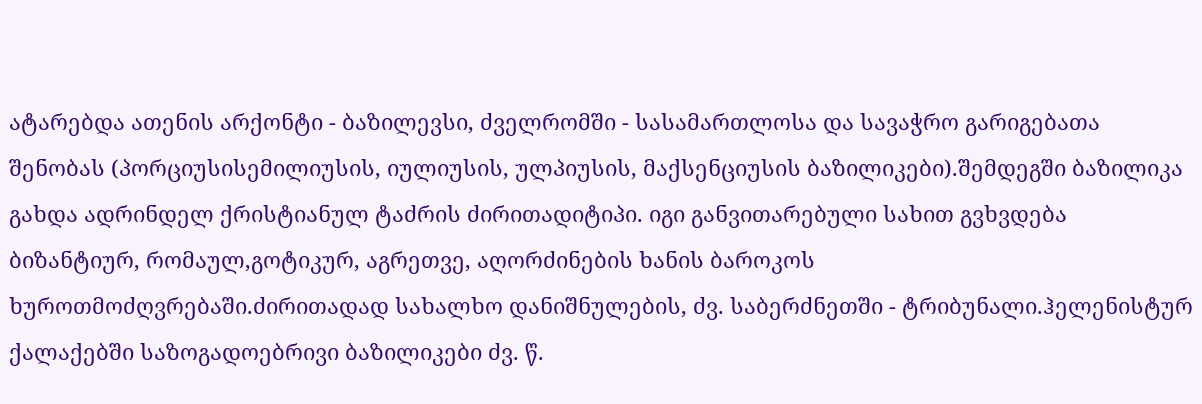ატარებდა ათენის არქონტი - ბაზილევსი, ძველრომში - სასამართლოსა და სავაჭრო გარიგებათა შენობას (პორციუსისემილიუსის, იულიუსის, ულპიუსის, მაქსენციუსის ბაზილიკები).შემდეგში ბაზილიკა გახდა ადრინდელ ქრისტიანულ ტაძრის ძირითადიტიპი. იგი განვითარებული სახით გვხვდება ბიზანტიურ, რომაულ,გოტიკურ, აგრეთვე, აღორძინების ხანის ბაროკოს ხუროთმოძღვრებაში.ძირითადად სახალხო დანიშნულების, ძვ. საბერძნეთში - ტრიბუნალი.ჰელენისტურ ქალაქებში საზოგადოებრივი ბაზილიკები ძვ. წ.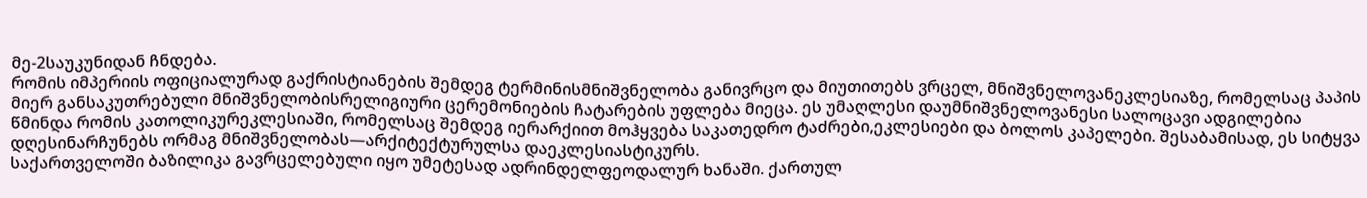მე-2საუკუნიდან ჩნდება.
რომის იმპერიის ოფიციალურად გაქრისტიანების შემდეგ ტერმინისმნიშვნელობა განივრცო და მიუთითებს ვრცელ, მნიშვნელოვანეკლესიაზე, რომელსაც პაპის მიერ განსაკუთრებული მნიშვნელობისრელიგიური ცერემონიების ჩატარების უფლება მიეცა. ეს უმაღლესი დაუმნიშვნელოვანესი სალოცავი ადგილებია წმინდა რომის კათოლიკურეკლესიაში, რომელსაც შემდეგ იერარქიით მოჰყვება საკათედრო ტაძრები,ეკლესიები და ბოლოს კაპელები. შესაბამისად, ეს სიტყვა დღესინარჩუნებს ორმაგ მნიშვნელობას—არქიტექტურულსა დაეკლესიასტიკურს.
საქართველოში ბაზილიკა გავრცელებული იყო უმეტესად ადრინდელფეოდალურ ხანაში. ქართულ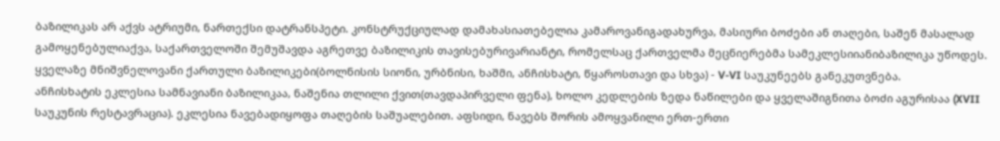ბაზილიკას არ აქვს ატრიუმი, ნართექსი დატრანსპეტი. კონსტრუქციულად დამახასიათებელია კამაროვანიგადახურვა, მასიური ბოძები ან თაღები, საშენ მასალად გამოყენებულიაქვა, საქართველოში შემუშავდა აგრეთვე ბაზილიკის თავისებურივარიანტი, რომელსაც ქართველმა მეცნიერებმა სამეკლესიიანიბაზილიკა უწოდეს. ყველაზე მნიშვნელოვანი ქართული ბაზილიკები(ბოლნისის სიონი, ურბნისი, ხაშმი, ანჩისხატი, წყაროსთავი და სხვა) - V-VI საუკუნეებს განეკუთვნება.
ანჩისხატის ეკლესია სამნავიანი ბაზილიკაა, ნაშენია თლილი ქვით(თავდაპირველი ფენა), ხოლო კედლების ზედა ნაწილები და ყველაშიგნითა ბოძი აგურისაა (XVII საუკუნის რესტავრაცია). ეკლესია ნავებადიყოფა თაღების საშუალებით. აფსიდი, ნავებს შორის ამოყვანილი ერთ-ერთი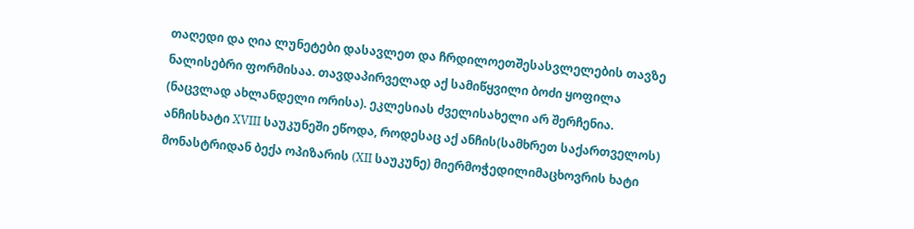თაღედი და ღია ლუნეტები დასავლეთ და ჩრდილოეთშესასვლელების თავზე ნალისებრი ფორმისაა. თავდაპირველად აქ სამიწყვილი ბოძი ყოფილა (ნაცვლად ახლანდელი ორისა). ეკლესიას ძველისახელი არ შერჩენია. ანჩისხატი XVIII საუკუნეში ეწოდა, როდესაც აქ ანჩის(სამხრეთ საქართველოს) მონასტრიდან ბექა ოპიზარის (XII საუკუნე) მიერმოჭედილიმაცხოვრის ხატი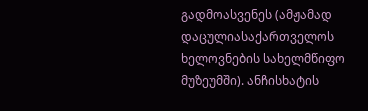გადმოასვენეს (ამჟამად დაცულიასაქართველოს ხელოვნების სახელმწიფო მუზეუმში). ანჩისხატის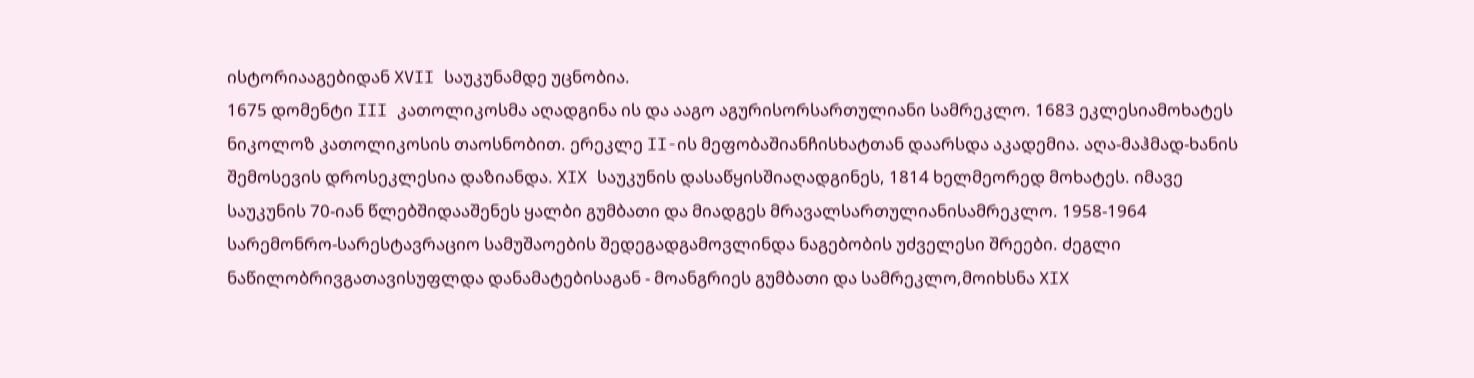ისტორიააგებიდან XVII საუკუნამდე უცნობია.
1675 დომენტი III კათოლიკოსმა აღადგინა ის და ააგო აგურისორსართულიანი სამრეკლო. 1683 ეკლესიამოხატეს ნიკოლოზ კათოლიკოსის თაოსნობით. ერეკლე II-ის მეფობაშიანჩისხატთან დაარსდა აკადემია. აღა-მაჰმად-ხანის შემოსევის დროსეკლესია დაზიანდა. XIX საუკუნის დასაწყისშიაღადგინეს, 1814 ხელმეორედ მოხატეს. იმავე საუკუნის 70-იან წლებშიდააშენეს ყალბი გუმბათი და მიადგეს მრავალსართულიანისამრეკლო. 1958-1964 სარემონრო-სარესტავრაციო სამუშაოების შედეგადგამოვლინდა ნაგებობის უძველესი შრეები. ძეგლი ნაწილობრივგათავისუფლდა დანამატებისაგან - მოანგრიეს გუმბათი და სამრეკლო,მოიხსნა XIX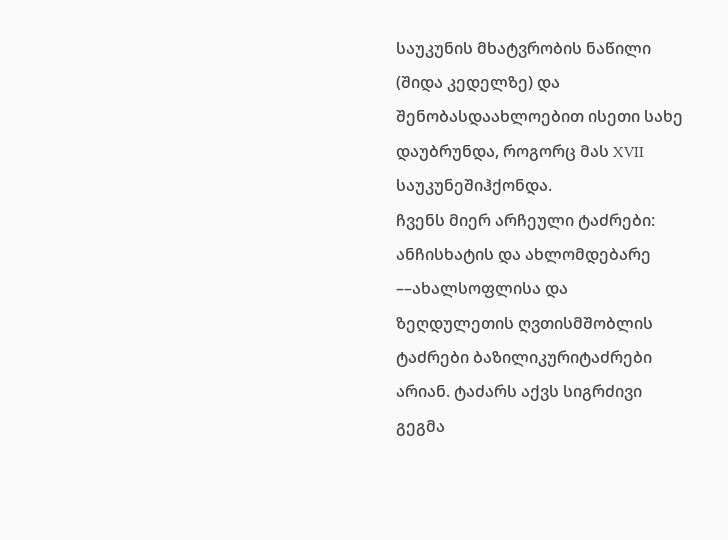საუკუნის მხატვრობის ნაწილი (შიდა კედელზე) და შენობასდაახლოებით ისეთი სახე დაუბრუნდა, როგორც მას XVII საუკუნეშიჰქონდა.
ჩვენს მიერ არჩეული ტაძრები: ანჩისხატის და ახლომდებარე ––ახალსოფლისა და ზეღდულეთის ღვთისმშობლის ტაძრები ბაზილიკურიტაძრები არიან. ტაძარს აქვს სიგრძივი გეგმა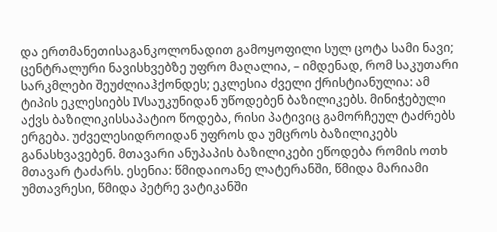და ერთმანეთისაგანკოლონადით გამოყოფილი სულ ცოტა სამი ნავი; ცენტრალური ნავისხვებზე უფრო მაღალია, – იმდენად, რომ საკუთარი სარკმლები შეუძლიაჰქონდეს; ეკლესია ძველი ქრისტიანულია: ამ ტიპის ეკლესიებს IVსაუკუნიდან უწოდებენ ბაზილიკებს. მინიჭებული აქვს ბაზილიკისსაპატიო წოდება, რისი პატივიც გამორჩეულ ტაძრებს ერგება. უძველესიდროიდან უფროს და უმცროს ბაზილიკებს განასხვავებენ. მთავარი ანუპაპის ბაზილიკები ეწოდება რომის ოთხ მთავარ ტაძარს. ესენია: წმიდაიოანე ლატერანში, წმიდა მარიამი უმთავრესი, წმიდა პეტრე ვატიკანში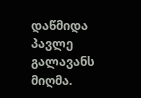დაწმიდა პავლე გალავანს მიღმა.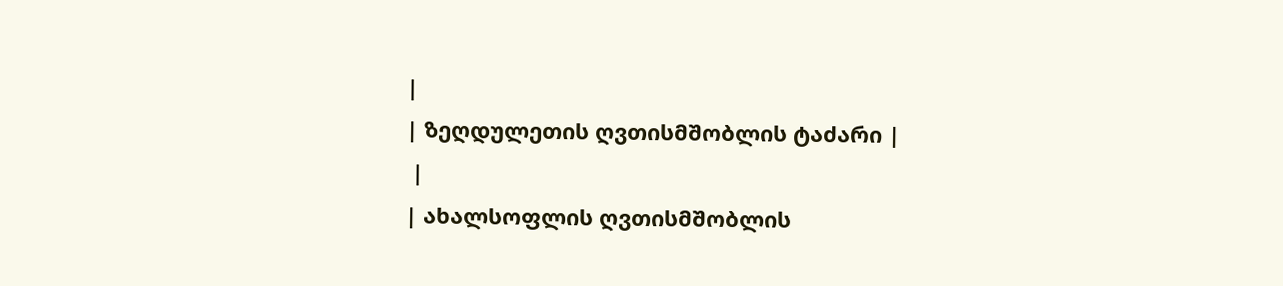|
| ზეღდულეთის ღვთისმშობლის ტაძარი |
 |
| ახალსოფლის ღვთისმშობლის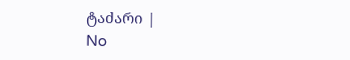ტაძარი |
No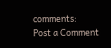comments:
Post a Comment